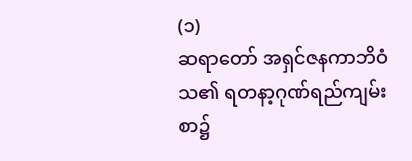(၁)
ဆရာတော် အရှင်ဇနကာဘိဝံသ၏ ရတနာ့ဂုဏ်ရည်ကျမ်းစာ၌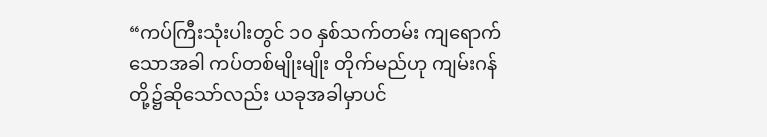“ကပ်ကြီးသုံးပါးတွင် ၁၀ နှစ်သက်တမ်း ကျရောက်သောအခါ ကပ်တစ်မျိုးမျိုး တိုက်မည်ဟု ကျမ်းဂန်တို့၌ဆိုသော်လည်း ယခုအခါမှာပင်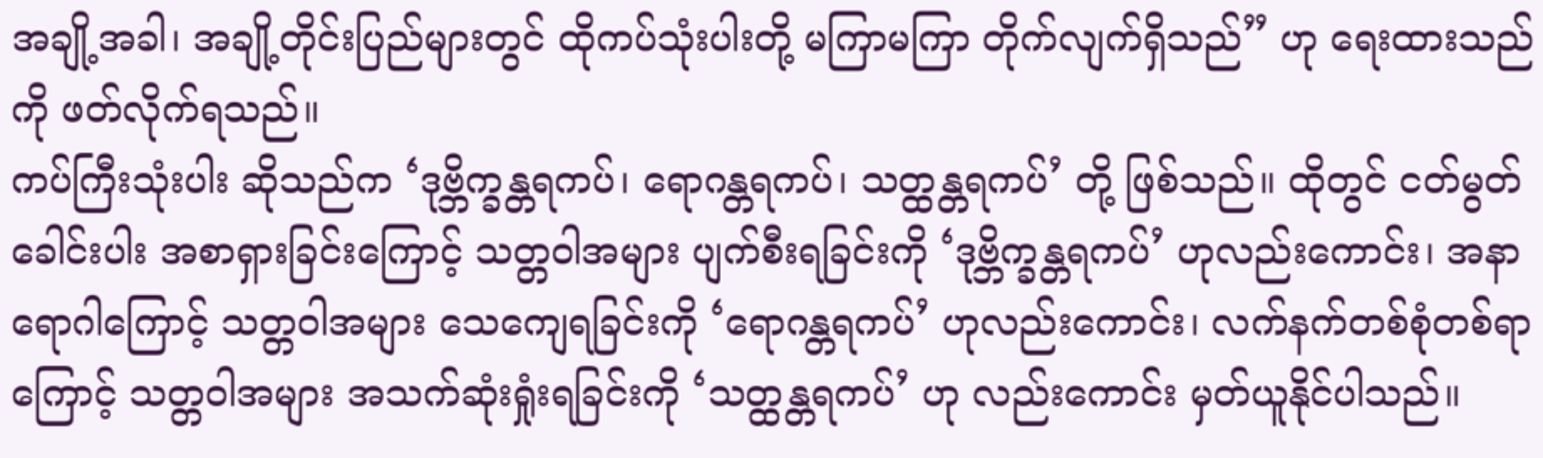အချို့အခါ၊ အချို့တိုင်းပြည်များတွင် ထိုကပ်သုံးပါးတို့ မကြာမကြာ တိုက်လျက်ရှိသည်” ဟု ရေးထားသည်ကို ဖတ်လိုက်ရသည်။
ကပ်ကြီးသုံးပါး ဆိုသည်က ‘ဒုဗ္ဘိက္ခန္တရကပ်၊ ရောဂန္တရကပ်၊ သတ္ထန္တရကပ်’ တို့ ဖြစ်သည်။ ထိုတွင် ငတ်မွတ်ခေါင်းပါး အစာရှားခြင်းကြောင့် သတ္တဝါအများ ပျက်စီးရခြင်းကို ‘ဒုဗ္ဘိက္ခန္တရကပ်’ ဟုလည်းကောင်း၊ အနာရောဂါကြောင့် သတ္တဝါအများ သေကျေရခြင်းကို ‘ရောဂန္တရကပ်’ ဟုလည်းကောင်း၊ လက်နက်တစ်စုံတစ်ရာကြောင့် သတ္တဝါအများ အသက်ဆုံးရှုံးရခြင်းကို ‘သတ္ထန္တရကပ်’ ဟု လည်းကောင်း မှတ်ယူနိုင်ပါသည်။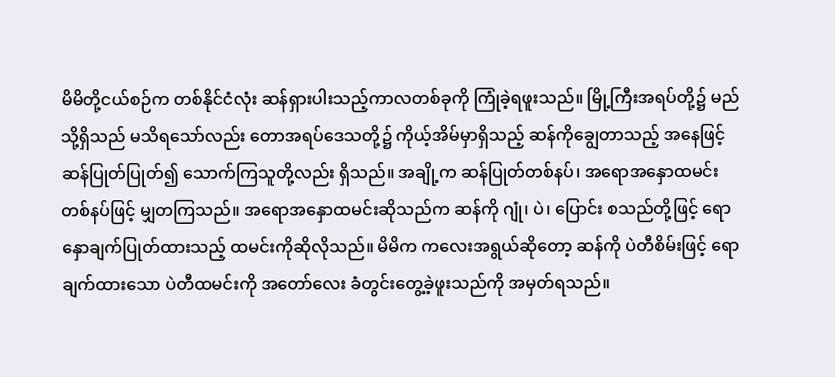မိမိတို့ငယ်စဉ်က တစ်နိုင်ငံလုံး ဆန်ရှားပါးသည့်ကာလတစ်ခုကို ကြုံခဲ့ရဖူးသည်။ မြို့ကြီးအရပ်တို့၌ မည်သို့ရှိသည် မသိရသော်လည်း တောအရပ်ဒေသတို့၌ ကိုယ့်အိမ်မှာရှိသည့် ဆန်ကိုချွေတာသည့် အနေဖြင့် ဆန်ပြုတ်ပြုတ်၍ သောက်ကြသူတို့လည်း ရှိသည်။ အချို့က ဆန်ပြုတ်တစ်နပ်၊ အရောအနှောထမင်း တစ်နပ်ဖြင့် မျှတကြသည်။ အရောအနှောထမင်းဆိုသည်က ဆန်ကို ဂျုံ၊ ပဲ၊ ပြောင်း စသည်တို့ဖြင့် ရောနှောချက်ပြုတ်ထားသည့် ထမင်းကိုဆိုလိုသည်။ မိမိက ကလေးအရွယ်ဆိုတော့ ဆန်ကို ပဲတီစိမ်းဖြင့် ရောချက်ထားသော ပဲတီထမင်းကို အတော်လေး ခံတွင်းတွေ့ခဲ့ဖူးသည်ကို အမှတ်ရသည်။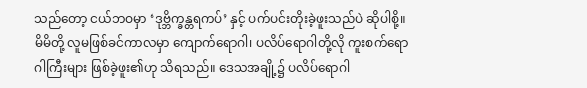သည်တော့ ငယ်ဘဝမှာ ‘ဒုဗ္ဘိက္ခန္တရကပ်’ နှင့် ပက်ပင်းတိုးခဲ့ဖူးသည်ပဲ ဆိုပါစို့။
မိမိတို့ လူမဖြစ်ခင်ကာလမှာ ကျောက်ရောဂါ၊ ပလိပ်ရောဂါတို့လို ကူးစက်ရောဂါကြီးများ ဖြစ်ခဲ့ဖူး၏ဟု သိရသည်။ ဒေသအချို့၌ ပလိပ်ရောဂါ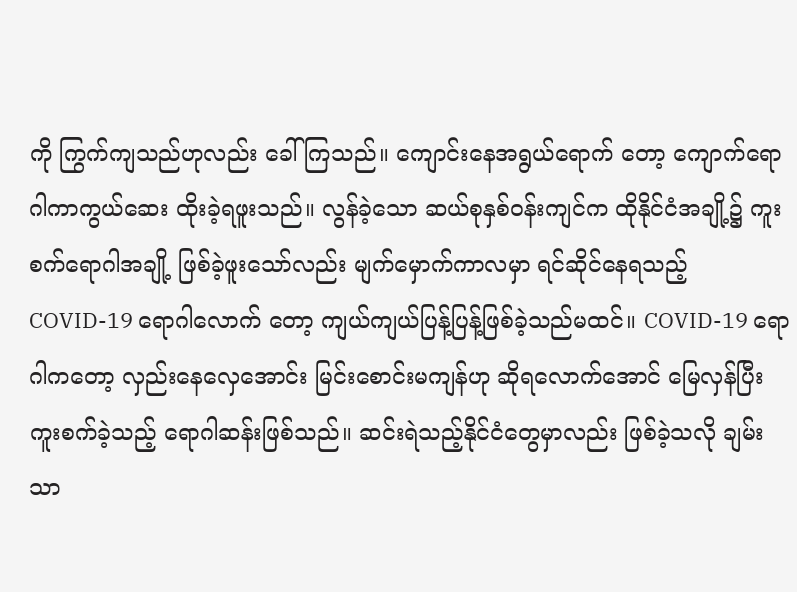ကို ကြွက်ကျသည်ဟုလည်း ခေါ်ကြသည်။ ကျောင်းနေအရွယ်ရောက် တော့ ကျောက်ရောဂါကာကွယ်ဆေး ထိုးခဲ့ရဖူးသည်။ လွန်ခဲ့သော ဆယ်စုနှစ်ဝန်းကျင်က ထိုနိုင်ငံအချို့၌ ကူးစက်ရောဂါအချို့ ဖြစ်ခဲ့ဖူးသော်လည်း မျက်မှောက်ကာလမှာ ရင်ဆိုင်နေရသည့် COVID-19 ရောဂါလောက် တော့ ကျယ်ကျယ်ပြန့်ပြန့်ဖြစ်ခဲ့သည်မထင်။ COVID-19 ရောဂါကတော့ လှည်းနေလှေအောင်း မြင်းစောင်းမကျန်ဟု ဆိုရလောက်အောင် မြေလှန်ပြီး ကူးစက်ခဲ့သည့် ရောဂါဆန်းဖြစ်သည်။ ဆင်းရဲသည့်နိုင်ငံတွေမှာလည်း ဖြစ်ခဲ့သလို ချမ်းသာ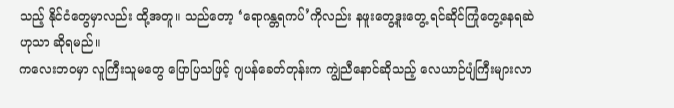သည့် နိုင်ငံတွေမှာလည်း ထို့အတူ။ သည်တော့ ‘ရောဂန္တရကပ်’ကိုလည်း နဖူးတွေ့ဒူးတွေ့ ရင်ဆိုင်ကြုံတွေ့နေရဆဲဟုသာ ဆိုရမည်။
ကလေးဘဝမှာ လူကြီးသူမတွေ ပြောပြသဖြင့် ဂျပန်ခေတ်တုန်းက ကျွဲညီနောင်ဆိုသည့် လေယာဉ်ပျံကြီးများလာ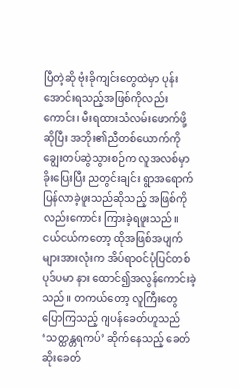ပြီတဲ့ဆို ဗုံးခိုကျင်းတွေထဲမှာ ပုန်းအောင်းရသည့်အဖြစ်ကိုလည်းကောင်း၊ မီးရထားသံလမ်းဖောက်ဖို့ ဆိုပြီး အဘိုး၏ညီတစ်ယောက်ကို ချွေးတပ်ဆွဲသွားစဉ်က လူအလစ်မှာ ခိုးပြေးပြီး ညတွင်းချင်း ရွာအရောက်ပြန်လာခဲ့ဖူးသည်ဆိုသည့် အဖြစ်ကိုလည်းကောင်း ကြားခဲ့ရဖူးသည်။ ငယ်ငယ်ကတော့ ထိုအဖြစ်အပျက်များအားလုံးက အိပ်ရာဝင်ပုံပြင်တစ်ပုဒ်ပမာ နား ထောင်၍အလွန်ကောင်းခဲ့သည်။ တကယ်တော့ လူကြီးတွေပြောကြသည့် ဂျပန်ခေတ်ဟူသည် ‘သတ္ထန္တရကပ်’ ဆိုက်နေသည့် ခေတ်ဆိုးခေတ်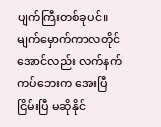ပျက်ကြီးတစ်ခုပင်။
မျက်မှောက်ကာလတိုင်အောင်လည်း လက်နက်ကပ်ဘေးက အေးပြီငြိမ်းပြီ မဆိုနိုင်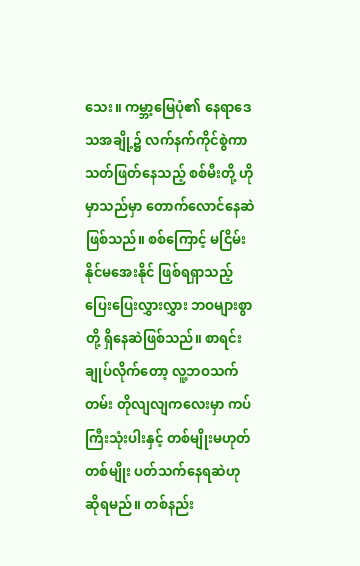သေး။ ကမ္ဘာ့မြေပုံ၏ နေရာဒေသအချို့၌ လက်နက်ကိုင်စွဲကာ သတ်ဖြတ်နေသည့် စစ်မီးတို့ ဟိုမှာသည်မှာ တောက်လောင်နေဆဲ ဖြစ်သည်။ စစ်ကြောင့် မငြိမ်းနိုင်မအေးနိုင် ဖြစ်ရရှာသည့် ပြေးပြေးလွှားလွှား ဘဝများစွာတို့ ရှိနေဆဲဖြစ်သည်။ စာရင်းချုပ်လိုက်တော့ လူ့ဘဝသက်တမ်း တိုလျလျကလေးမှာ ကပ်ကြီးသုံးပါးနှင့် တစ်မျိုးမဟုတ်တစ်မျိုး ပတ်သက်နေရဆဲဟု ဆိုရမည်။ တစ်နည်း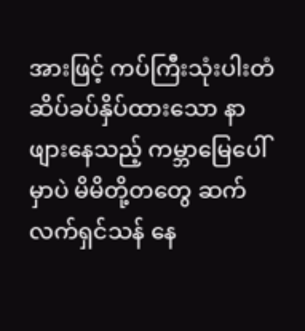အားဖြင့် ကပ်ကြီးသုံးပါးတံဆိပ်ခပ်နှိပ်ထားသော နာဖျားနေသည့် ကမ္ဘာမြေပေါ်မှာပဲ မိမိတို့တတွေ ဆက်လက်ရှင်သန် နေ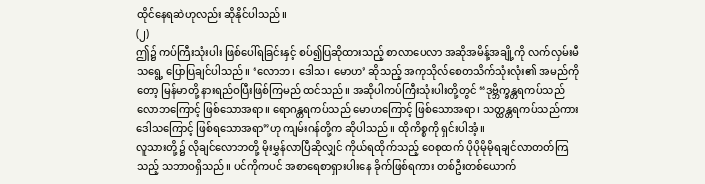ထိုင်နေရဆဲဟုလည်း ဆိုနိုင်ပါသည်။
(၂)
ဤ၌ ကပ်ကြီးသုံးပါး ဖြစ်ပေါ်ရခြင်းနှင့် စပ်၍ပြဆိုထားသည့် စာလာပေလာ အဆိုအမိန့်အချို့ကို လက်လှမ်းမီသရွေ့ ပြောပြချင်ပါသည်။ ‘လောဘ၊ ဒေါသ၊ မောဟ’ ဆိုသည့် အကုသိုလ်စေတသိက်သုံးလုံး၏ အမည်ကိုတော့ မြန်မာတို့ နားရည်ဝပြီးဖြစ်ကြမည် ထင်သည်။ အဆိုပါကပ်ကြီးသုံးပါးတို့တွင် “ဒုဗ္ဘိက္ခန္တရကပ်သည် လောဘကြောင့် ဖြစ်သောအရာ။ ရောဂန္တရကပ်သည် မောဟကြောင့် ဖြစ်သောအရာ၊ သတ္ထန္တရကပ်သည်ကား ဒေါသကြောင့် ဖြစ်ရသောအရာ”ဟု ကျမ်းဂန်တို့က ဆိုပါသည်။ ထိုကိစ္စကို ရှင်းပါအံ့။
လူသားတို့၌ လိုချင်လောဘတို့ မိုးမွှန်လာပြီဆိုလျှင် ကိုယ်ရထိုက်သည့် ဝေစုထက် ပိုပိုမိုမိုရချင်လာတတ်ကြသည့် သဘာဝရှိသည်။ ပင်ကိုကပင် အစာရေစာရှားပါးနေ ခိုက်ဖြစ်ရကား တစ်ဦးတစ်ယောက်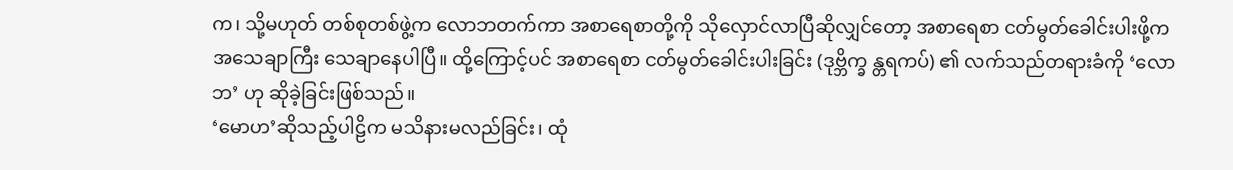က၊ သို့မဟုတ် တစ်စုတစ်ဖွဲ့က လောဘတက်ကာ အစာရေစာတို့ကို သိုလှောင်လာပြီဆိုလျှင်တော့ အစာရေစာ ငတ်မွတ်ခေါင်းပါးဖို့က အသေချာကြီး သေချာနေပါပြီ။ ထို့ကြောင့်ပင် အစာရေစာ ငတ်မွတ်ခေါင်းပါးခြင်း (ဒုဗ္ဘိက္ခ န္တရကပ်) ၏ လက်သည်တရားခံကို ‘လောဘ’ ဟု ဆိုခဲ့ခြင်းဖြစ်သည်။
‘မောဟ’ဆိုသည့်ပါဠိက မသိနားမလည်ခြင်း၊ ထုံ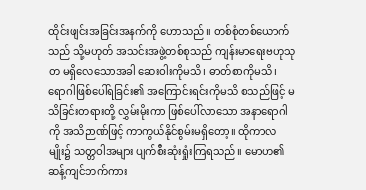ထိုင်းဖျင်းအခြင်းအနက်ကို ဟောသည်။ တစ်စုံတစ်ယောက်သည် သို့မဟုတ် အသင်းအဖွဲ့တစ်စုသည် ကျန်းမာရေးဗဟုသုတ မရှိလေသောအခါ ဆေးဝါးကိုမသိ၊ ဓာတ်စာကိုမသိ၊ ရောဂါဖြစ်ပေါ်ရခြင်း၏ အကြောင်းရင်းကိုမသိ စသည်ဖြင့် မသိခြင်းတရားတို့ လွှမ်းမိုးကာ ဖြစ်ပေါ်လာသော အနာရောဂါကို အသိဉာဏ်ဖြင့် ကာကွယ်နိုင်စွမ်းမရှိတော့။ ထိုကာလမျိုး၌ သတ္တဝါအများ ပျက်စီးဆုံးရှုံးကြရသည်။ မောဟ၏ ဆန့်ကျင်ဘက်ကား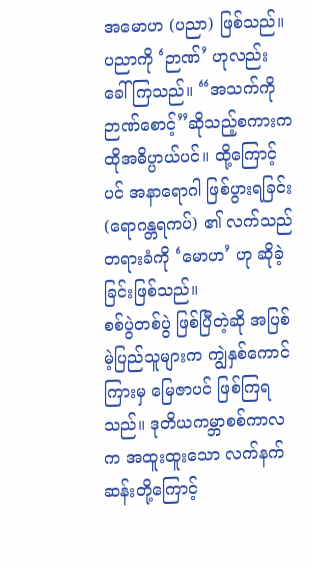အမောဟ (ပညာ) ဖြစ်သည်။ ပညာကို ‘ဉာဏ်’ ဟုလည်း ခေါ်ကြသည်။ “အသက်ကို ဉာဏ်စောင့်”ဆိုသည့်စကားက ထိုအဓိပ္ပာယ်ပင်။ ထို့ကြောင့်ပင် အနာရောဂါ ဖြစ်ပွားရခြင်း (ရောဂန္တရကပ်) ၏ လက်သည်တရားခံကို ‘မောဟ’ ဟု ဆိုခဲ့ခြင်းဖြစ်သည်။
စစ်ပွဲတစ်ပွဲ ဖြစ်ပြီတဲ့ဆို အပြစ်မဲ့ပြည်သူများက ကျွဲနှစ်ကောင်ကြားမှ မြေဇာပင် ဖြစ်ကြရသည်။ ဒုတိယကမ္ဘာစစ်ကာလက အထူးထူးသော လက်နက်ဆန်းတို့ကြောင့်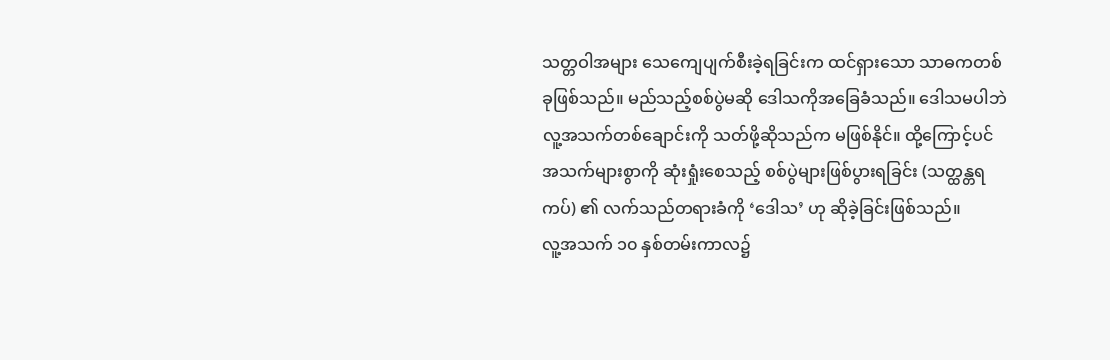သတ္တဝါအများ သေကျေပျက်စီးခဲ့ရခြင်းက ထင်ရှားသော သာဓကတစ်ခုဖြစ်သည်။ မည်သည့်စစ်ပွဲမဆို ဒေါသကိုအခြေခံသည်။ ဒေါသမပါဘဲ လူ့အသက်တစ်ချောင်းကို သတ်ဖို့ဆိုသည်က မဖြစ်နိုင်။ ထို့ကြောင့်ပင် အသက်များစွာကို ဆုံးရှုံးစေသည့် စစ်ပွဲများဖြစ်ပွားရခြင်း (သတ္ထန္တရကပ်) ၏ လက်သည်တရားခံကို ‘ဒေါသ’ ဟု ဆိုခဲ့ခြင်းဖြစ်သည်။
လူ့အသက် ၁၀ နှစ်တမ်းကာလ၌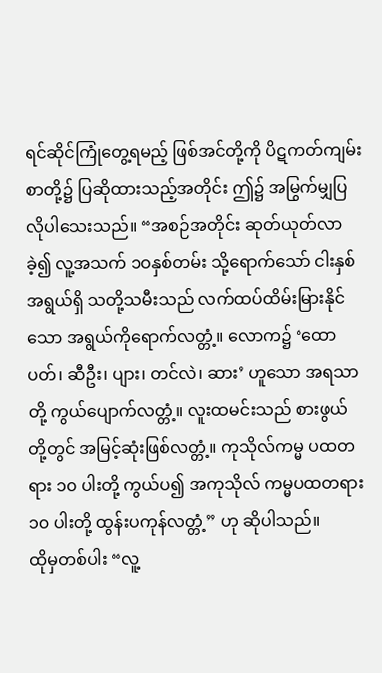ရင်ဆိုင်ကြုံတွေ့ရမည့် ဖြစ်အင်တို့ကို ပိဋကတ်ကျမ်းစာတို့၌ ပြဆိုထားသည့်အတိုင်း ဤ၌ အမြွက်မျှပြလိုပါသေးသည်။ “အစဉ်အတိုင်း ဆုတ်ယုတ်လာခဲ့၍ လူ့အသက် ၁ဝနှစ်တမ်း သို့ရောက်သော် ငါးနှစ်အရွယ်ရှိ သတို့သမီးသည် လက်ထပ်ထိမ်းမြားနိုင်သော အရွယ်ကိုရောက်လတ္တံ့။ လောက၌ ‘ထောပတ်၊ ဆီဦး၊ ပျား၊ တင်လဲ၊ ဆား’ ဟူသော အရသာတို့ ကွယ်ပျောက်လတ္တံ့။ လူးထမင်းသည် စားဖွယ်တို့တွင် အမြင့်ဆုံးဖြစ်လတ္တံ့။ ကုသိုလ်ကမ္မ ပထတရား ၁၀ ပါးတို့ ကွယ်ပ၍ အကုသိုလ် ကမ္မပထတရား ၁၀ ပါးတို့ ထွန်းပကုန်လတ္တံ့” ဟု ဆိုပါသည်။
ထိုမှတစ်ပါး “လူ့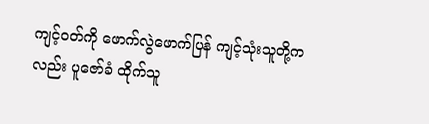ကျင့်ဝတ်ကို ဖောက်လွဲဖောက်ပြန် ကျင့်သုံးသူတို့ကလည်း ပူဇော်ခံ ထိုက်သူ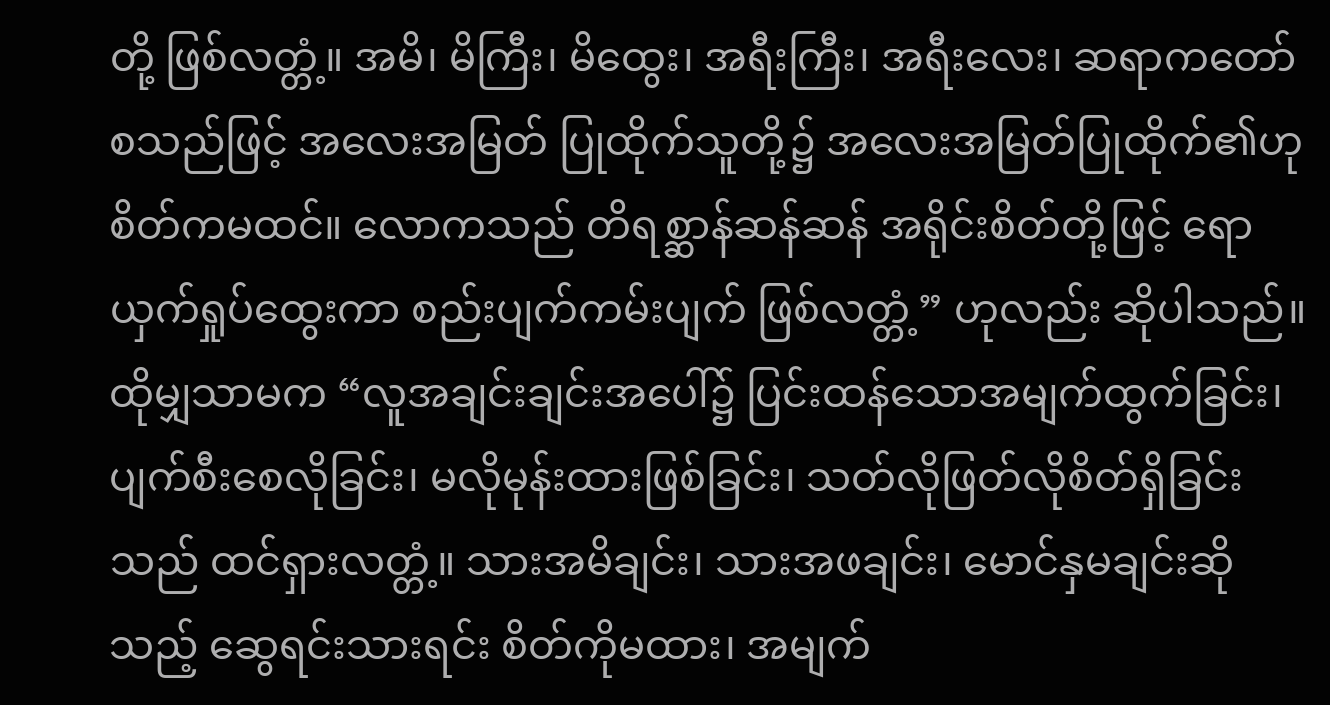တို့ ဖြစ်လတ္တံ့။ အမိ၊ မိကြီး၊ မိထွေး၊ အရီးကြီး၊ အရီးလေး၊ ဆရာကတော် စသည်ဖြင့် အလေးအမြတ် ပြုထိုက်သူတို့၌ အလေးအမြတ်ပြုထိုက်၏ဟု စိတ်ကမထင်။ လောကသည် တိရစ္ဆာန်ဆန်ဆန် အရိုင်းစိတ်တို့ဖြင့် ရောယှက်ရှုပ်ထွေးကာ စည်းပျက်ကမ်းပျက် ဖြစ်လတ္တံ့” ဟုလည်း ဆိုပါသည်။
ထိုမျှသာမက “လူအချင်းချင်းအပေါ်၌ ပြင်းထန်သောအမျက်ထွက်ခြင်း၊ ပျက်စီးစေလိုခြင်း၊ မလိုမုန်းထားဖြစ်ခြင်း၊ သတ်လိုဖြတ်လိုစိတ်ရှိခြင်းသည် ထင်ရှားလတ္တံ့။ သားအမိချင်း၊ သားအဖချင်း၊ မောင်နှမချင်းဆိုသည့် ဆွေရင်းသားရင်း စိတ်ကိုမထား၊ အမျက်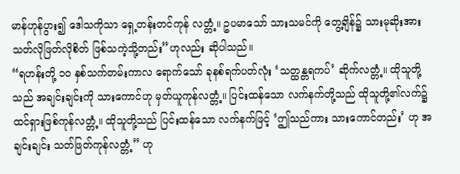မာန်ဟုန်ပွား၍ ဒေါသကိုသာ ရှေ့တန်းတင်ကုန် လတ္တံ့။ ဥပမာသော် သားသမင်ကို တွေ့ချိန်၌ သားမုဆိုးအား သတ်လိုဖြတ်လိုစိတ် ဖြစ်သကဲ့သို့တည်း”ဟုလည်း ဆိုပါသည်။
“ရဟန်းတို့ ၁၀ နှစ်သက်တမ်းကာလ ရောက်သော် ခုနစ်ရက်ပတ်လုံး ‘သတ္ထန္တရကပ်’ ဆိုက်လတ္တံ့။ ထိုသူတို့သည် အချင်းချင်းကို သားကောင်ဟု မှတ်ယူကုန်လတ္တံ့။ ပြင်းထန်သော လက်နက်တို့သည် ထိုသူတို့၏လက်၌ ထင်ရှားဖြစ်ကုန်လတ္တံ့။ ထိုသူတို့သည် ပြင်းထန်သော လက်နက်ဖြင့် ‘ဤသည်ကား သားကောင်တည်း’ ဟု အချင်းချင်း သတ်ဖြတ်ကုန်လတ္တံ့” ဟု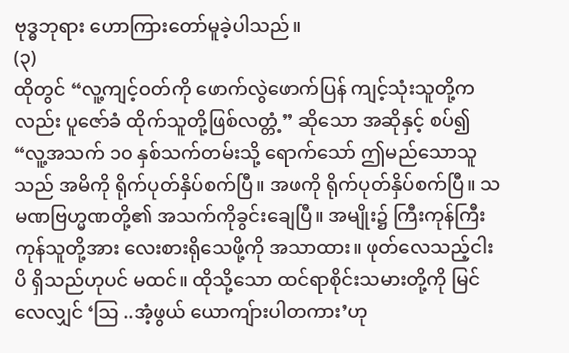ဗုဒ္ဓဘုရား ဟောကြားတော်မူခဲ့ပါသည်။
(၃)
ထိုတွင် “လူ့ကျင့်ဝတ်ကို ဖောက်လွဲဖောက်ပြန် ကျင့်သုံးသူတို့ကလည်း ပူဇော်ခံ ထိုက်သူတို့ဖြစ်လတ္တံ့” ဆိုသော အဆိုနှင့် စပ်၍ “လူ့အသက် ၁၀ နှစ်သက်တမ်းသို့ ရောက်သော် ဤမည်သောသူသည် အမိကို ရိုက်ပုတ်နှိပ်စက်ပြီ။ အဖကို ရိုက်ပုတ်နှိပ်စက်ပြီ။ သမဏဗြဟ္မဏတို့၏ အသက်ကိုခွင်းချေပြီ။ အမျိုး၌ ကြီးကုန်ကြီးကုန်သူတို့အား လေးစားရိုသေဖို့ကို အသာထား။ ဖုတ်လေသည့်ငါးပိ ရှိသည်ဟုပင် မထင်။ ထိုသို့သော ထင်ရာစိုင်းသမားတို့ကို မြင်လေလျှင် ‘သြ ..အံ့ဖွယ် ယောကျ်ားပါတကား’ဟု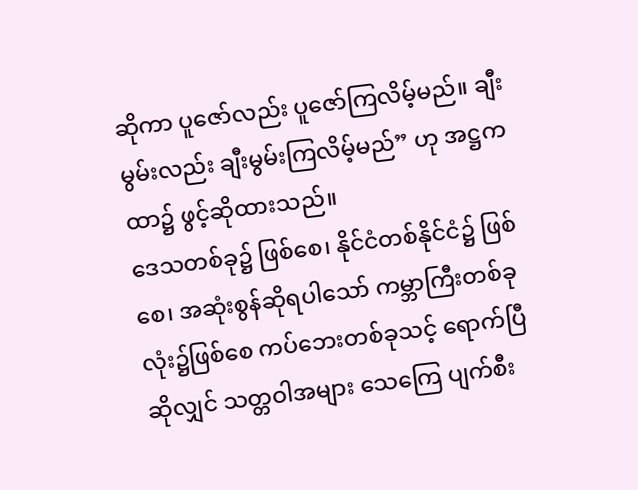ဆိုကာ ပူဇော်လည်း ပူဇော်ကြလိမ့်မည်။ ချီးမွမ်းလည်း ချီးမွမ်းကြလိမ့်မည်” ဟု အဋ္ဌကထာ၌ ဖွင့်ဆိုထားသည်။
ဒေသတစ်ခု၌ ဖြစ်စေ၊ နိုင်ငံတစ်နိုင်ငံ၌ ဖြစ်စေ၊ အဆုံးစွန်ဆိုရပါသော် ကမ္ဘာကြီးတစ်ခုလုံး၌ဖြစ်စေ ကပ်ဘေးတစ်ခုသင့် ရောက်ပြီဆိုလျှင် သတ္တဝါအများ သေကြေ ပျက်စီး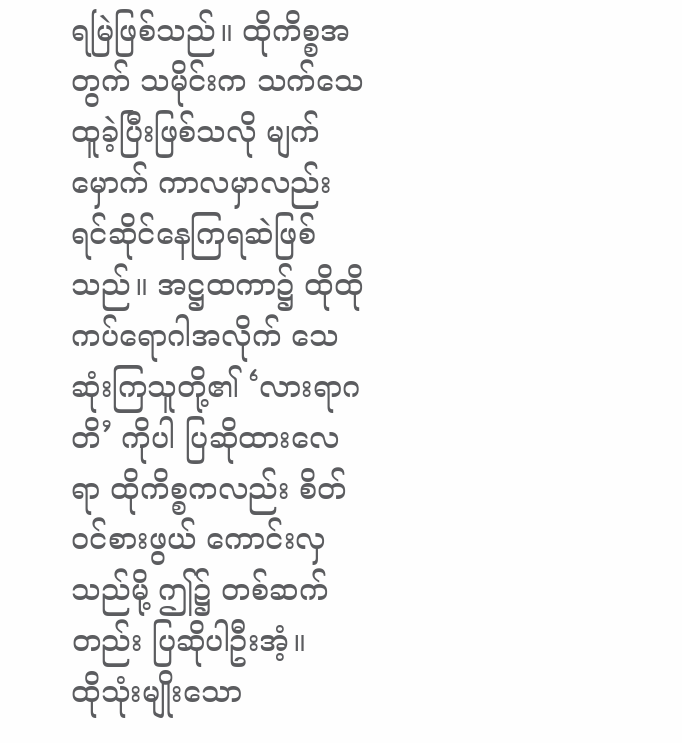ရမြဲဖြစ်သည်။ ထိုကိစ္စအတွက် သမိုင်းက သက်သေထူခဲ့ပြီးဖြစ်သလို မျက်မှောက် ကာလမှာလည်း ရင်ဆိုင်နေကြရဆဲဖြစ်သည်။ အဋ္ဌထကာ၌ ထိုထိုကပ်ရောဂါအလိုက် သေဆုံးကြသူတို့၏ ‘လားရာဂတိ’ ကိုပါ ပြဆိုထားလေရာ ထိုကိစ္စကလည်း စိတ်ဝင်စားဖွယ် ကောင်းလှသည်မို့ ဤ၌ တစ်ဆက်တည်း ပြဆိုပါဦးအံ့။
ထိုသုံးမျိုးသော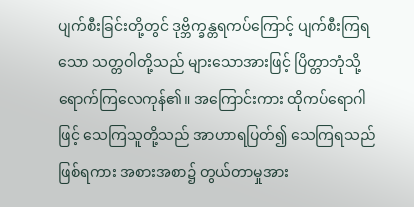ပျက်စီးခြင်းတို့တွင် ဒုဗ္ဘိက္ခန္တရကပ်ကြောင့် ပျက်စီးကြရသော သတ္တဝါတို့သည် များသောအားဖြင့် ပြိတ္တာဘုံသို့ ရောက်ကြလေကုန်၏။ အကြောင်းကား ထိုကပ်ရောဂါဖြင့် သေကြသူတို့သည် အာဟာရပြတ်၍ သေကြရသည်ဖြစ်ရကား အစားအစာ၌ တွယ်တာမှုအား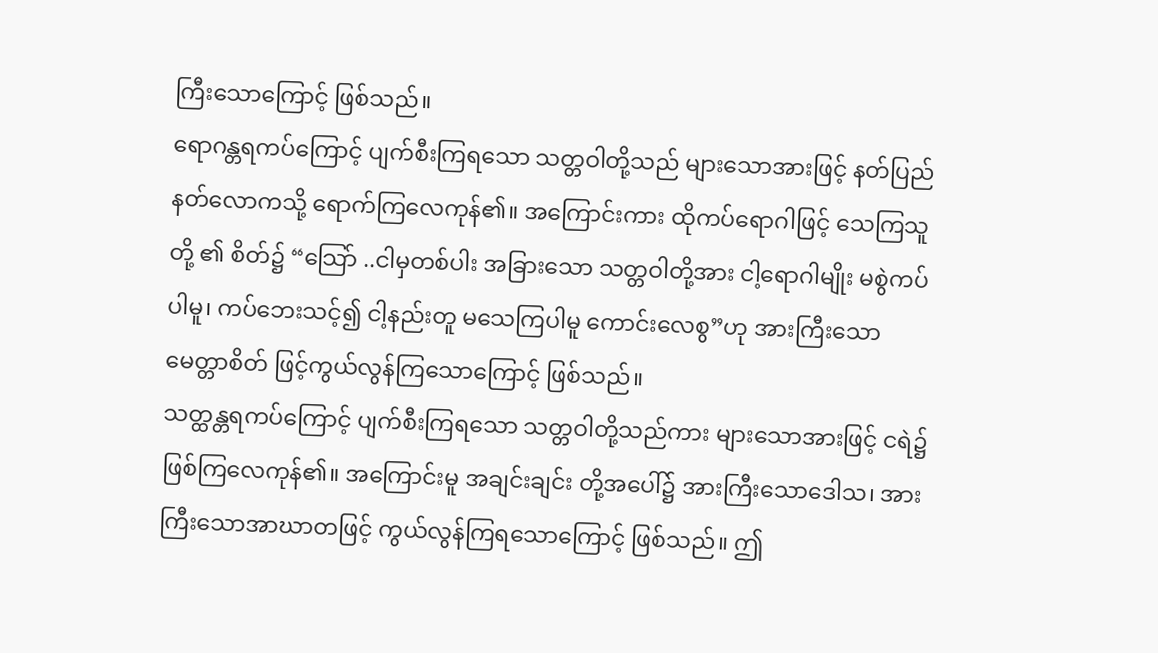ကြီးသောကြောင့် ဖြစ်သည်။
ရောဂန္တရကပ်ကြောင့် ပျက်စီးကြရသော သတ္တဝါတို့သည် များသောအားဖြင့် နတ်ပြည်နတ်လောကသို့ ရောက်ကြလေကုန်၏။ အကြောင်းကား ထိုကပ်ရောဂါဖြင့် သေကြသူတို့ ၏ စိတ်၌ “သြော် ..ငါမှတစ်ပါး အခြားသော သတ္တဝါတို့အား ငါ့ရောဂါမျိုး မစွဲကပ်ပါမူ၊ ကပ်ဘေးသင့်၍ ငါ့နည်းတူ မသေကြပါမူ ကောင်းလေစွ”ဟု အားကြီးသော မေတ္တာစိတ် ဖြင့်ကွယ်လွန်ကြသောကြောင့် ဖြစ်သည်။
သတ္ထန္တရကပ်ကြောင့် ပျက်စီးကြရသော သတ္တဝါတို့သည်ကား များသောအားဖြင့် ငရဲ၌ ဖြစ်ကြလေကုန်၏။ အကြောင်းမူ အချင်းချင်း တို့အပေါ်၌ အားကြီးသောဒေါသ၊ အားကြီးသောအာဃာတဖြင့် ကွယ်လွန်ကြရသောကြောင့် ဖြစ်သည်။ ဤ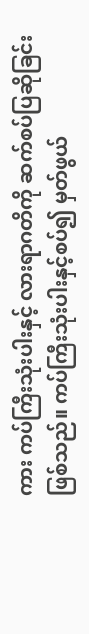ကား ကပ်ကြီးသုံးပါးနှင့် လားရာဂတိကို ဆက်စပ်ပြဆိုခြင်း ဖြစ်သည်။ ကပ်ကြီးသုံးပါးနှင့်စပ်၍ မှတ်ဖွယ်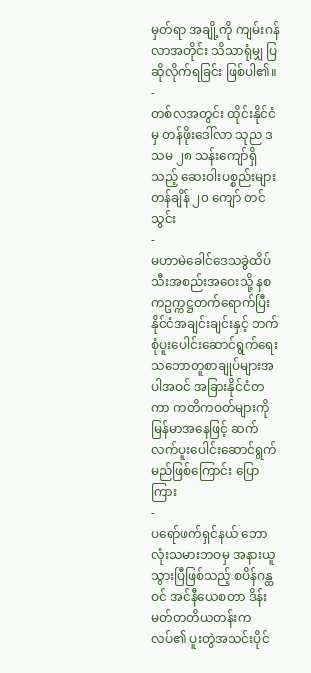မှတ်ရာ အချို့ကို ကျမ်းဂန်လာအတိုင်း သိသာရုံမျှ ပြဆိုလိုက်ရခြင်း ဖြစ်ပါ၏။
-
တစ်လအတွင်း ထိုင်းနိုင်ငံမှ တန်ဖိုးဒေါ်လာ သုည ဒသမ ၂၈ သန်းကျော်ရှိသည့် ဆေးဝါးပစ္စည်းများ တန်ချိန် ၂၀ ကျော် တင်သွင်း
-
မဟာမဲခေါင်ဒေသခွဲထိပ်သီးအစည်းအဝေးသို့ နစကဥက္ကဋ္ဌတက်ရောက်ပြီး နိုင်ငံအချင်းချင်းနှင့် ဘက်စုံပူးပေါင်းဆောင်ရွက်ရေး သဘောတူစာချုပ်များအပါအဝင် အခြားနိုင်ငံတကာ ကတိကဝတ်များကို မြန်မာအနေဖြင့် ဆက်လက်ပူးပေါင်းဆောင်ရွက်မည်ဖြစ်ကြောင်း ပြောကြား
-
ပရော်ဖက်ရှင်နယ် ဘောလုံးသမားဘဝမှ အနားယူသွားပြီဖြစ်သည့် စပိန်ဂန္ထဝင် အင်နီယေစတာ ဒိန်းမတ်တတိယတန်းကလပ်၏ ပူးတွဲအသင်းပိုင်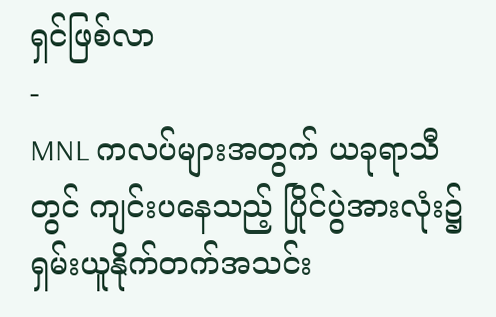ရှင်ဖြစ်လာ
-
MNL ကလပ်များအတွက် ယခုရာသီတွင် ကျင်းပနေသည့် ပြိုင်ပွဲအားလုံး၌ ရှမ်းယူနိုက်တက်အသင်း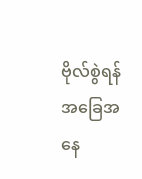ဗိုလ်စွဲရန် အခြေအနေ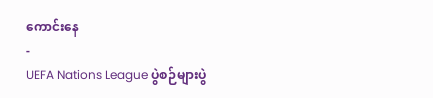ကောင်းနေ
-
UEFA Nations League ပွဲစဉ်များပွဲ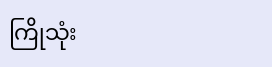ကြိုသုံး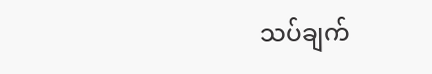သပ်ချက်